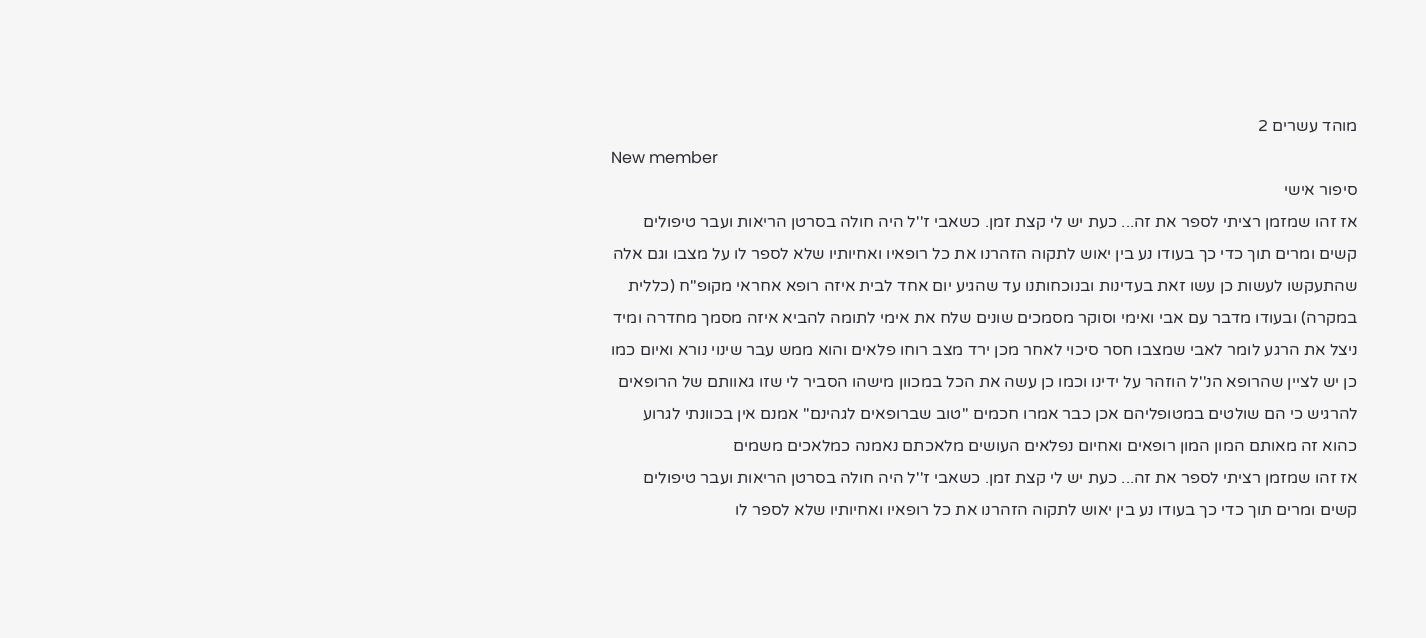מוהד עשרים 2
New member
סיפור אישי
אז זהו שמזמן רציתי לספר את זה... כעת יש לי קצת זמן. כשאבי ז''ל היה חולה בסרטן הריאות ועבר טיפולים קשים ומרים תוך כדי כך בעודו נע בין יאוש לתקוה הזהרנו את כל רופאיו ואחיותיו שלא לספר לו על מצבו וגם אלה שהתעקשו לעשות כן עשו זאת בעדינות ובנוכחותנו עד שהגיע יום אחד לבית איזה רופא אחראי מקופ''ח (כללית במקרה) ובעודו מדבר עם אבי ואימי וסוקר מסמכים שונים שלח את אימי לתומה להביא איזה מסמך מחדרה ומיד ניצל את הרגע לומר לאבי שמצבו חסר סיכוי לאחר מכן ירד מצב רוחו פלאים והוא ממש עבר שינוי נורא ואיום כמו כן יש לציין שהרופא הנ''ל הוזהר על ידינו וכמו כן עשה את הכל במכוון מישהו הסביר לי שזו גאוותם של הרופאים להרגיש כי הם שולטים במטופליהם אכן כבר אמרו חכמים ''טוב שברופאים לגהינם'' אמנם אין בכוונתי לגרוע כהוא זה מאותם המון המון רופאים ואחיום נפלאים העושים מלאכתם נאמנה כמלאכים משמים
אז זהו שמזמן רציתי לספר את זה... כעת יש לי קצת זמן. כשאבי ז''ל היה חולה בסרטן הריאות ועבר טיפולים קשים ומרים תוך כדי כך בעודו נע בין יאוש לתקוה הזהרנו את כל רופאיו ואחיותיו שלא לספר לו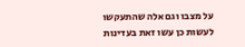על מצבו וגם אלה שהתעקשו לעשות כן עשו זאת בעדינות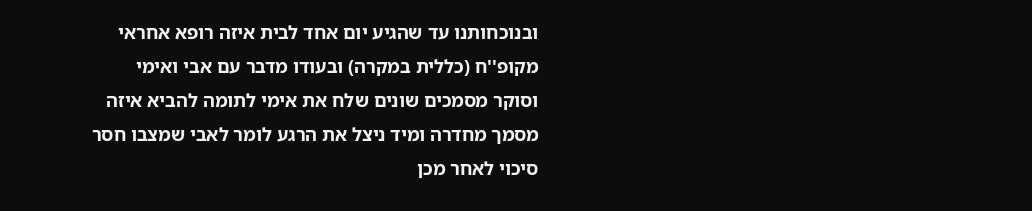ובנוכחותנו עד שהגיע יום אחד לבית איזה רופא אחראי מקופ''ח (כללית במקרה) ובעודו מדבר עם אבי ואימי וסוקר מסמכים שונים שלח את אימי לתומה להביא איזה מסמך מחדרה ומיד ניצל את הרגע לומר לאבי שמצבו חסר סיכוי לאחר מכן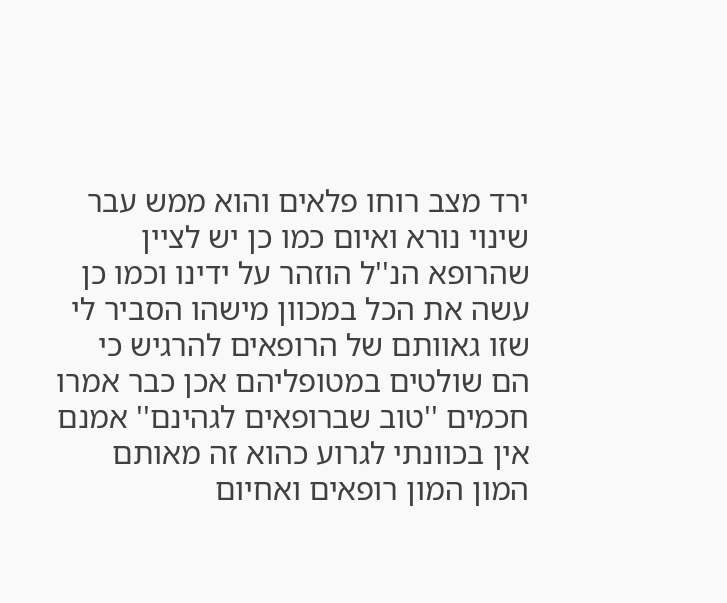ירד מצב רוחו פלאים והוא ממש עבר שינוי נורא ואיום כמו כן יש לציין שהרופא הנ''ל הוזהר על ידינו וכמו כן עשה את הכל במכוון מישהו הסביר לי שזו גאוותם של הרופאים להרגיש כי הם שולטים במטופליהם אכן כבר אמרו חכמים ''טוב שברופאים לגהינם'' אמנם אין בכוונתי לגרוע כהוא זה מאותם המון המון רופאים ואחיום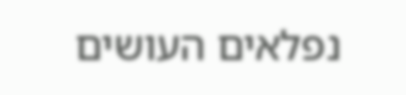נפלאים העושים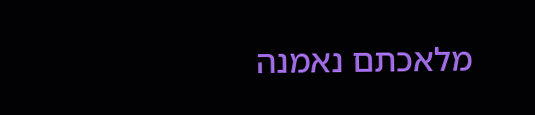מלאכתם נאמנה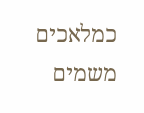כמלאכים משמים